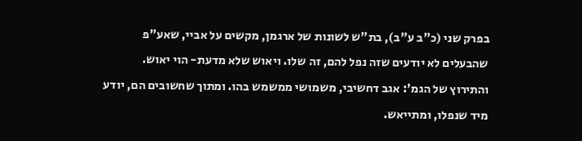בפרק שני (כ"ב ע"ב), בת"ש לשונות של ארגמן, מקשים על אביי, שאע"פ שהבעלים לא יודעים שזה נפל להם, זה שלו. ויאוש שלא מדעת- הוי יאוש.
והתירוץ של הגמ': אגב דחשיבי, משמושי ממשמש בהו. ומתוך שחשובים הם, יודע מיד שנפלו, ומתייאש.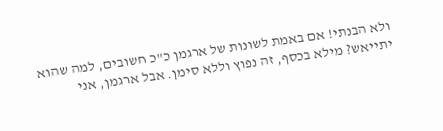ולא הבנתי! אם באמת לשונות של ארגמן כ"כ חשובים, למה שהוא יתייאש? מילא בכסף, זה נפוץ וללא סימן. אבל ארגמן, אני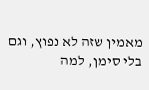מאמין שזה לא נפוץ, וגם בלי סימן, למה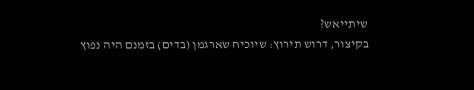שיתייאש?
בקיצור, דרוש תירוץ: שיוכיח שארגמן (בדים) בזמנם היה נפוץ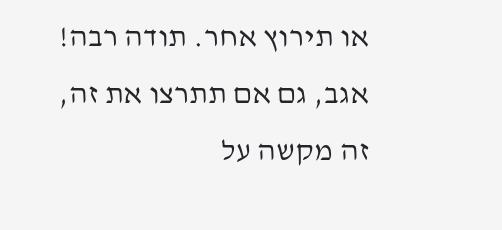או תירוץ אחר. תודה רבה!
אגב, גם אם תתרצו את זה, זה מקשה על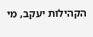הקהילות יעקב, מי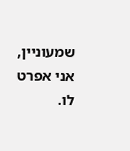שמעוניין, אני אפרט לו.